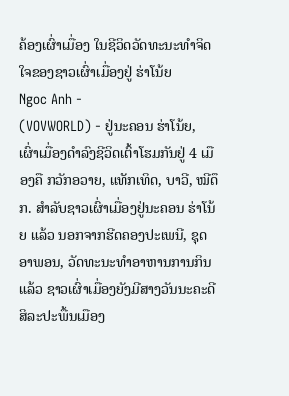ຄ້ອງເຜົ່າເມື່ອງ ໃນຊີວິດວັດທະນະທຳຈິດໃຈຂອງຊາວເຜົ່າເມື່ອງຢູ່ ຮ່າໂນ້ຍ
Ngoc Anh -
(VOVWORLD) - ຢູ່ນະຄອນ ຮ່າໂນ້ຍ, ເຜົ່າເມື່ອງດຳລົງຊີວິດເຕົ້າໂຮມກັນຢູ່ 4 ເມືອງຄື ກວັກອວາຍ, ແທັກເທິດ, ບາວີ, ໝີດຶກ. ສຳລັບຊາວເຜົ່າເມື່ອງຢູ່ນະຄອນ ຮ່າໂນ້ຍ ແລ້ວ ນອກຈາກຮີດຄອງປະເພນີ, ຊຸດອາພອນ, ວັດທະນະທຳອາຫານການກິນແລ້ວ ຊາວເຜົ່າເມື່ອງຍັງມີສາງວັນນະຄະດີສິລະປະພື້ນເມືອງ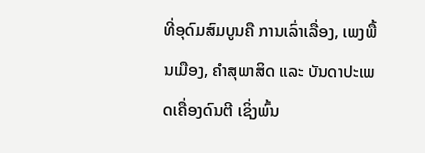ທີ່ອຸດົມສົມບູນຄື ການເລົ່າເລື່ອງ, ເພງພື້ນເມືອງ, ຄຳສຸພາສິດ ແລະ ບັນດາປະເພດເຄື່ອງດົນຕີ ເຊິ່ງພົ້ນ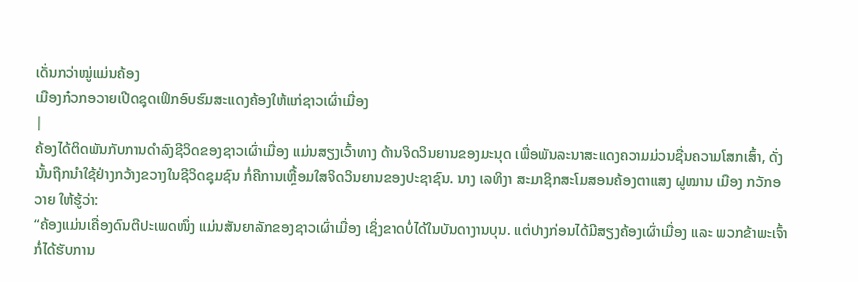ເດັ່ນກວ່າໝູ່ແມ່ນຄ້ອງ
ເມືອງກ໋ວກອວາຍເປີດຊຸດເຟິກອົບຮົມສະແດງຄ້ອງໃຫ້ແກ່ຊາວເຜົ່າເມື່ອງ
|
ຄ້ອງໄດ້ຕິດພັນກັບການດຳລົງຊີວິດຂອງຊາວເຜົ່າເມື່ອງ ແມ່ນສຽງເວົ້າທາງ ດ້ານຈິດວິນຍານຂອງມະນຸດ ເພື່ອພັນລະນາສະແດງຄວາມມ່ວນຊື່ນຄວາມໂສກເສົ້າ, ດັ່ງນັ້ນຖືກນຳໃຊ້ຢ່າງກວ້າງຂວາງໃນຊີວິດຊຸມຊົນ ກໍ່ຄືການເຫຼື້ອມໃສຈິດວິນຍານຂອງປະຊາຊົນ. ນາງ ເລທິງາ ສະມາຊິກສະໂມສອນຄ້ອງຕາແສງ ຝູໝານ ເມືອງ ກວັກອວາຍ ໃຫ້ຮູ້ວ່າ:
“ຄ້ອງແມ່ນເຄື່ອງດົນຕີປະເພດໜຶ່ງ ແມ່ນສັນຍາລັກຂອງຊາວເຜົ່າເມື່ອງ ເຊິ່ງຂາດບໍ່ໄດ້ໃນບັນດາງານບຸນ. ແຕ່ປາງກ່ອນໄດ້ມີສຽງຄ້ອງເຜົ່າເມື່ອງ ແລະ ພວກຂ້າພະເຈົ້າ ກໍ່ໄດ້ຮັບການ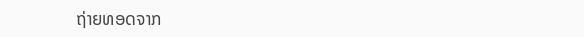ຖ່າຍທອດຈາກ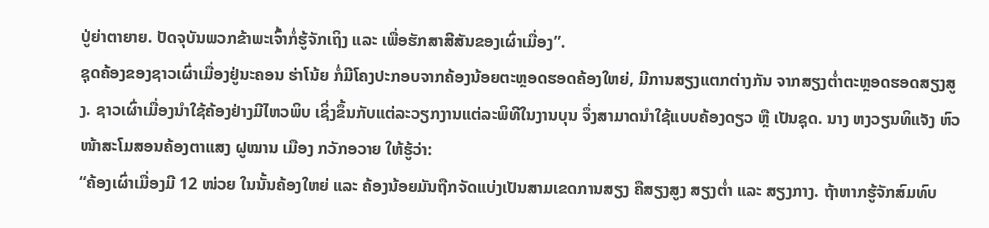ປູ່ຍ່າຕາຍາຍ. ປັດຈຸບັນພວກຂ້າພະເຈົ້າກໍ່ຮູ້ຈັກເຖິງ ແລະ ເພື່ອຮັກສາສີສັນຂອງເຜົ່າເມື່ອງ”.
ຊຸດຄ້ອງຂອງຊາວເຜົ່າເມື່ອງຢູ່ນະຄອນ ຮ່າໂນ້ຍ ກໍ່ມີໂຄງປະກອບຈາກຄ້ອງນ້ອຍຕະຫຼອດຮອດຄ້ອງໃຫຍ່, ມີການສຽງແຕກຕ່າງກັນ ຈາກສຽງຕ່ຳຕະຫຼອດຮອດສຽງສູງ. ຊາວເຜົ່າເມື່ອງນຳໃຊ້ຄ້ອງຢ່າງມີໄຫວພິບ ເຊິ່ງຂຶ້ນກັບແຕ່ລະວຽກງານແຕ່ລະພິທີໃນງານບຸນ ຈຶ່ງສາມາດນຳໃຊ້ແບບຄ້ອງດຽວ ຫຼື ເປັນຊຸດ. ນາງ ຫງວຽນທິແຈັງ ຫົວໜ້າສະໂມສອນຄ້ອງຕາແສງ ຝູໝານ ເມືອງ ກວັກອວາຍ ໃຫ້ຮູ້ວ່າ:
“ຄ້ອງເຜົ່າເມື່ອງມີ 12 ໜ່ວຍ ໃນນັ້ນຄ້ອງໃຫຍ່ ແລະ ຄ້ອງນ້ອຍມັນຖືກຈັດແບ່ງເປັນສາມເຂດການສຽງ ຄືສຽງສູງ ສຽງຕ່ຳ ແລະ ສຽງກາງ. ຖ້າຫາກຮູ້ຈັກສົມທົບ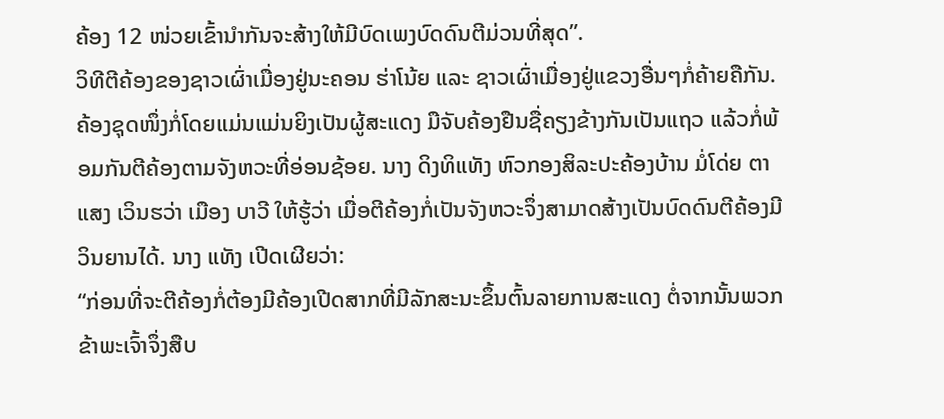ຄ້ອງ 12 ໜ່ວຍເຂົ້ານຳກັນຈະສ້າງໃຫ້ມີບົດເພງບົດດົນຕີມ່ວນທີ່ສຸດ”.
ວິທີຕີຄ້ອງຂອງຊາວເຜົ່າເມື່ອງຢູ່ນະຄອນ ຮ່າໂນ້ຍ ແລະ ຊາວເຜົ່າເມື່ອງຢູ່ແຂວງອື່ນໆກໍ່ຄ້າຍຄືກັນ. ຄ້ອງຊຸດໜຶ່ງກໍ່ໂດຍແມ່ນແມ່ນຍິງເປັນຜູ້ສະແດງ ມືຈັບຄ້ອງຢືນຊື່ຄຽງຂ້າງກັນເປັນແຖວ ແລ້ວກໍ່ພ້ອມກັນຕີຄ້ອງຕາມຈັງຫວະທີ່ອ່ອນຊ້ອຍ. ນາງ ດິງທິແທັງ ຫົວກອງສິລະປະຄ້ອງບ້ານ ມໍ່ໂດ່ຍ ຕາແສງ ເວິນຮວ່າ ເມືອງ ບາວີ ໃຫ້ຮູ້ວ່າ ເມື່ອຕີຄ້ອງກໍ່ເປັນຈັງຫວະຈຶ່ງສາມາດສ້າງເປັນບົດດົນຕີຄ້ອງມີວິນຍານໄດ້. ນາງ ແທັງ ເປີດເຜີຍວ່າ:
“ກ່ອນທີ່ຈະຕີຄ້ອງກໍ່ຕ້ອງມີຄ້ອງເປີດສາກທີ່ມີລັກສະນະຂຶ້ນຕົ້ນລາຍການສະແດງ ຕໍ່ຈາກນັ້ນພວກຂ້າພະເຈົ້າຈຶ່ງສືບ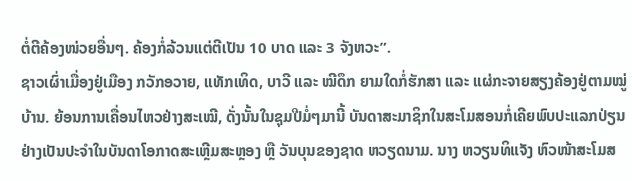ຕໍ່ຕີຄ້ອງໜ່ວຍອື່ນໆ. ຄ້ອງກໍ່ລ້ວນແຕ່ຕີເປັນ 10 ບາດ ແລະ 3 ຈັງຫວະ”.
ຊາວເຜົ່າເມື່ອງຢູ່ເມືອງ ກວັກອວາຍ, ແທັກເທິດ, ບາວີ ແລະ ໝີດຶກ ຍາມໃດກໍ່ຮັກສາ ແລະ ແຜ່ກະຈາຍສຽງຄ້ອງຢູ່ຕາມໝູ່ບ້ານ. ຍ້ອນການເຄື່ອນໄຫວຢ່າງສະເໝີ, ດັ່ງນັ້ນໃນຊຸມປີມໍ່ໆມານີ້ ບັນດາສະມາຊິກໃນສະໂມສອນກໍ່ເຄີຍພົບປະແລກປ່ຽນຢ່າງເປັນປະຈຳໃນບັນດາໂອກາດສະເຫຼີມສະຫຼອງ ຫຼື ວັນບຸນຂອງຊາດ ຫວຽດນາມ. ນາງ ຫວຽນທິແຈັງ ຫົວໜ້າສະໂມສ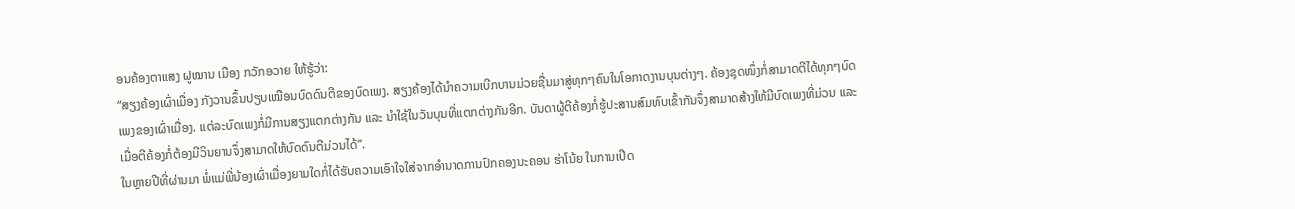ອນຄ້ອງຕາແສງ ຝູໝານ ເມືອງ ກວັກອວາຍ ໃຫ້ຮູ້ວ່າ:
“ສຽງຄ້ອງເຜົ່າເມື່ອງ ກັງວານຂຶ້ນປຽບເໝືອນບົດດົນຕີຂອງບົດເພງ. ສຽງຄ້ອງໄດ້ນຳຄວາມເບີກບານມ່ວຍຊື່ນມາສູ່ທຸກໆຄົນໃນໂອກາດງານບຸນຕ່າງໆ. ຄ້ອງຊຸດໜຶ່ງກໍ່ສາມາດຕີໄດ້ທຸກໆບົດເພງຂອງເຜົ່າເມື່ອງ. ແຕ່ລະບົດເພງກໍ່ມີການສຽງແຕກຕ່າງກັນ ແລະ ນຳໃຊ້ໃນວັນບຸນທີ່ແຕກຕ່າງກັນອີກ. ບັນດາຜູ້ຕີຄ້ອງກໍ່ຮູ້ປະສານສົມທົບເຂົ້າກັນຈຶ່ງສາມາດສ້າງໃຫ້ມີບົດເພງທີ່ມ່ວນ ແລະ ເມື່ອຕີຄ້ອງກໍ່ຕ້ອງມີວິນຍານຈຶ່ງສາມາດໃຫ້ບົດດົນຕີມ່ວນໄດ້”.
ໃນຫຼາຍປີທີ່ຜ່ານມາ ພໍ່ແມ່ພີ່ນ້ອງເຜົ່າເມື່ອງຍາມໃດກໍ່ໄດ້ຮັບຄວາມເອົາໃຈໃສ່ຈາກອຳນາດການປົກຄອງນະຄອນ ຮ່າໂນ້ຍ ໃນການເປີດ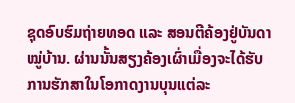ຊຸດອົບຮົມຖ່າຍທອດ ແລະ ສອນຕີຄ້ອງຢູ່ບັນດາໝູ່ບ້ານ. ຜ່ານນັ້ນສຽງຄ້ອງເຜົ່າເມື່ອງຈະໄດ້ຮັບການຮັກສາໃນໂອກາດງານບຸນແຕ່ລະ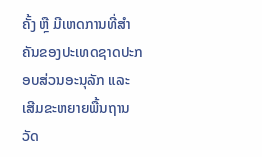ຄັ້ງ ຫຼື ມີເຫດການທີ່ສຳຄັນຂອງປະເທດຊາດປະກອບສ່ວນອະນຸລັກ ແລະ ເສີມຂະຫຍາຍພື້ນຖານວັດ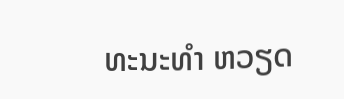ທະນະທຳ ຫວຽດ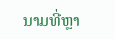ນາມທີ່ຫຼາ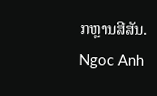ກຫຼານສີສັນ.
Ngoc Anh